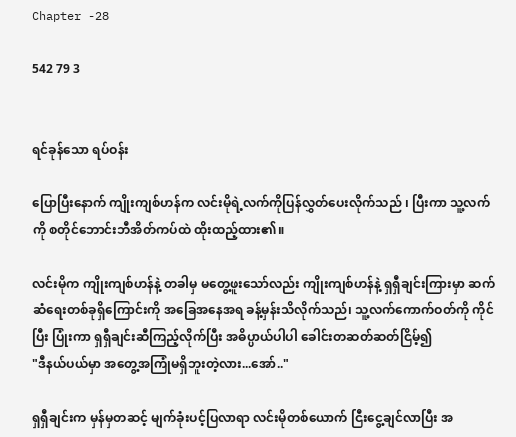Chapter -28

542 79 3


ရင်ခုန်သော ရပ်ဝန်း

ပြောပြီးနောက် ကျိုးကျစ်ဟန်က လင်းမိုရဲ့လက်ကိုပြန်လွှတ်ပေးလိုက်သည် ၊ ပြီးကာ သူ့လက်ကို စတိုင်ဘောင်းဘီအိတ်ကပ်ထဲ ထိုးထည့်ထား၏။

လင်းမိုက ကျိုးကျစ်ဟန်နဲ့ တခါမှ မတွေ့ဖူးသော်လည်း ကျိုးကျစ်ဟန်နဲ့ ရှရှီချင်းကြားမှာ ဆက်ဆံရေးတစ်ခုရှိကြောင်းကို အခြေအနေအရ ခန့်မှန်းသိလိုက်သည်၊ သူ့လက်ကောက်ဝတ်ကို ကိုင်ပြီး ပြုံးကာ ရှရှီချင်းဆီကြည့်လိုက်ပြီး အဓိပ္ပာယ်ပါပါ ခေါင်းတဆတ်ဆတ်ငြိမ့်၍
"ဒီနယ်ပယ်မှာ အတွေ့အကြုံမရှိဘူးတဲ့လား...အော်.."

ရှရှီချင်းက မှန်မှတဆင့် မျက်ခုံးပင့်ပြလာရာ လင်းမိုတစ်ယောက် ငြီးငွေ့ချင်လာပြီး အ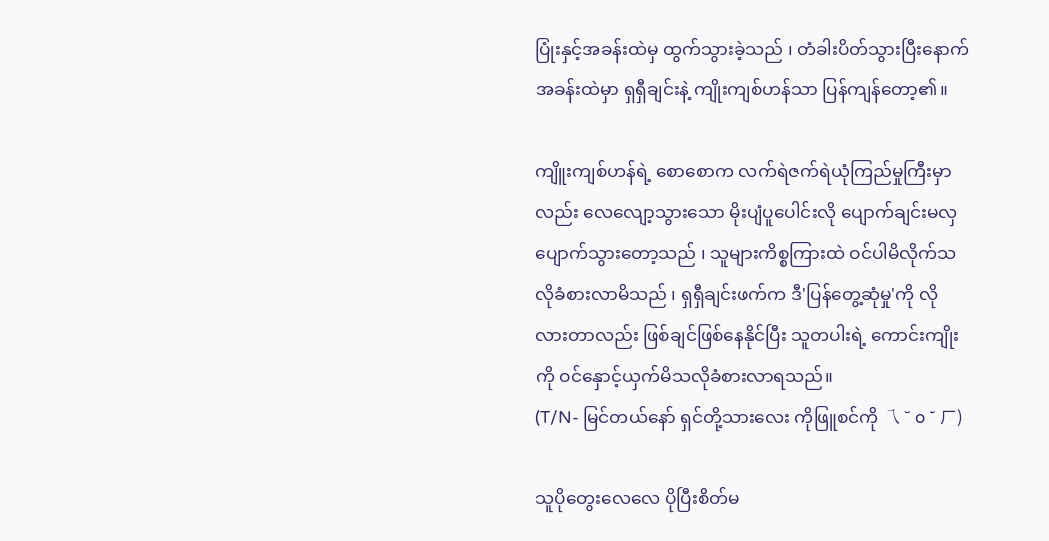ပြုံးနှင့်အခန်းထဲမှ ထွက်သွားခဲ့သည် ၊ တံခါးပိတ်သွားပြီးနောက် အခန်းထဲမှာ ရှရှီချင်းနဲ့ ကျိုးကျစ်ဟန်သာ ပြန်ကျန်တော့၏။

ကျိူးကျစ်ဟန်ရဲ့ စောစောက လက်ရဲဇက်ရဲယုံကြည်မှုကြီးမှာလည်း လေလျော့သွားသော မိုးပျံပူပေါင်းလို ပျောက်ချင်းမလှပျောက်သွားတော့သည် ၊ သူများကိစ္စကြားထဲ ဝင်ပါမိလိုက်သလိုခံစားလာမိသည် ၊ ရှရှီချင်းဖက်က ဒီ'ပြန်တွေ့ဆုံမှု'ကို လိုလားတာလည်း ဖြစ်ချင်ဖြစ်နေနိုင်ပြီး သူတပါးရဲ့ ကောင်းကျိုးကို ဝင်နှောင့်ယှက်မိသလိုခံစားလာရသည်။
(T/N- မြင်တယ်နော် ရှင်တို့သားလေး ကိုဖြူစင်ကို 乁 ˘ o ˘ ㄏ)

သူပိုတွေးလေလေ ပိုပြီးစိတ်မ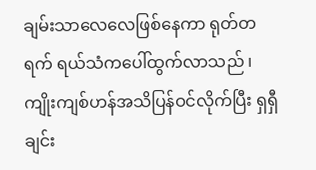ချမ်းသာလေလေဖြစ်နေကာ ရုတ်တရက် ရယ်သံကပေါ်ထွက်လာသည် ၊ ကျိုးကျစ်ဟန်အသိပြန်ဝင်လိုက်ပြီး ရှရှီချင်း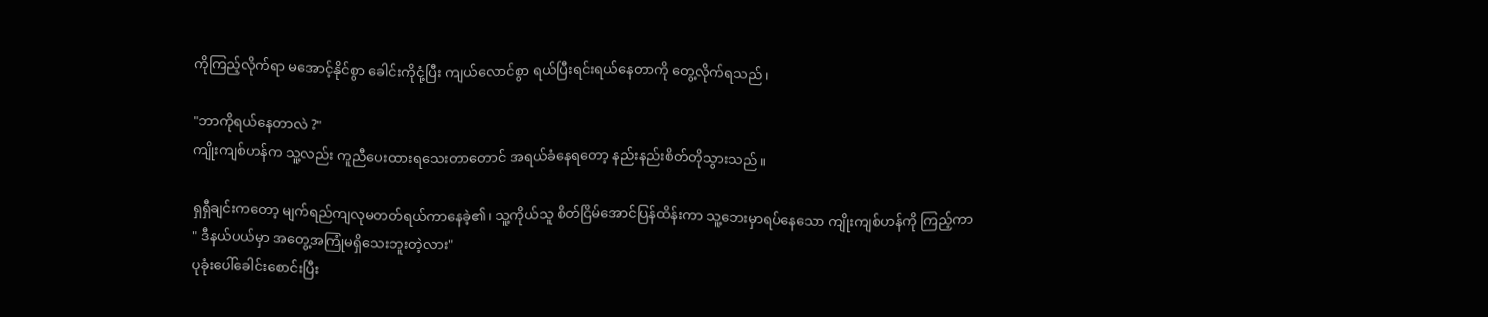ကိုကြည့်လိုက်ရာ မအောင့်နိုင်စွာ ခေါင်းကိုငုံ့ပြီး ကျယ်လောင်စွာ ရယ်ပြီးရင်းရယ်နေတာကို တွေ့လိုက်ရသည် ၊

"ဘာကိုရယ်နေတာလဲ ?"
ကျိုးကျစ်ဟန်က သူ့လည်း ကူညီပေးထားရသေးတာတောင် အရယ်ခံနေရတော့ နည်းနည်းစိတ်တိုသွားသည်။

ရှရှီချင်းကတော့ မျက်ရည်ကျလုမတတ်ရယ်ကာနေခဲ့၏၊ သူ့ကိုယ်သူ စိတ်ငြိမ်အောင်ပြန်ထိန်းကာ သူ့ဘေးမှာရပ်နေသော ကျိုးကျစ်ဟန်ကို ကြည့်ကာ
" ဒီနယ်ပယ်မှာ အတွေ့အကြုံမရှိသေးဘူးတဲ့လား"
ပုခုံးပေါ်ခေါင်းစောင်းပြီး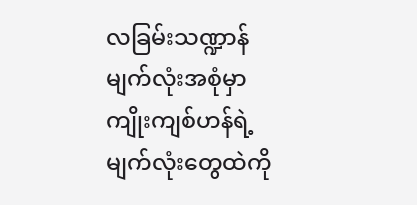လခြမ်းသဏ္ဍာန်မျက်လုံးအစုံမှာ ကျိုးကျစ်ဟန်ရဲ့ မျက်လုံးတွေထဲကို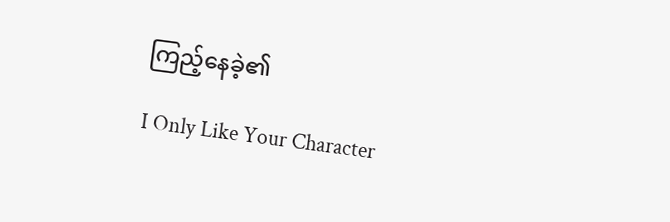ကြည့်နေခဲ့၏

I Only Like Your Character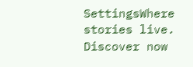SettingsWhere stories live. Discover now